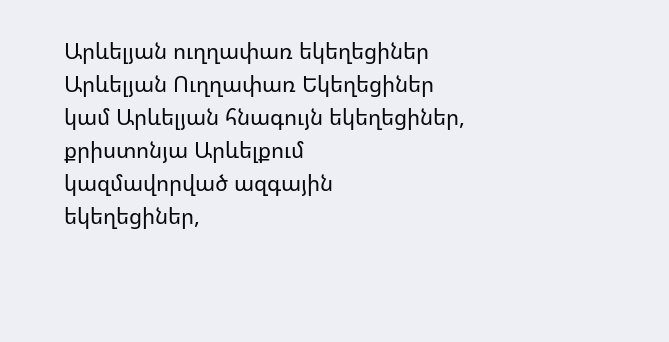Արևելյան ուղղափառ եկեղեցիներ
Արևելյան Ուղղափառ Եկեղեցիներ կամ Արևելյան հնագույն եկեղեցիներ, քրիստոնյա Արևելքում կազմավորված ազգային եկեղեցիներ,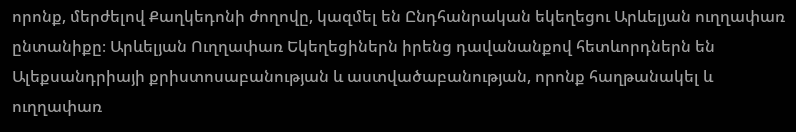որոնք, մերժելով Քաղկեդոնի ժողովը, կազմել են Ընդհանրական եկեղեցու Արևելյան ուղղափառ ընտանիքը։ Արևելյան Ուղղափառ Եկեղեցիներն իրենց դավանանքով հետևորդներն են Ալեքսանդրիայի քրիստոսաբանության և աստվածաբանության, որոնք հաղթանակել և ուղղափառ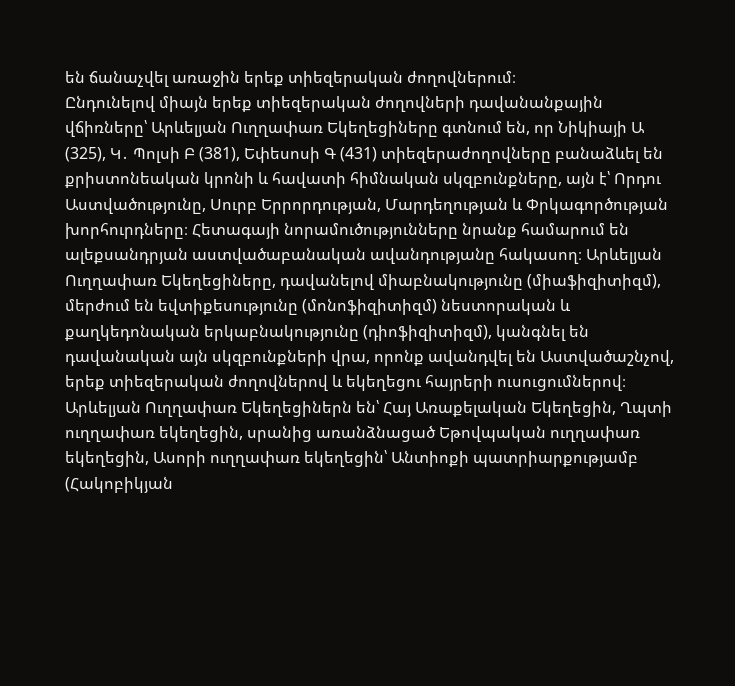են ճանաչվել առաջին երեք տիեզերական ժողովներում։
Ընդունելով միայն երեք տիեզերական ժողովների դավանանքային վճիռները՝ Արևելյան Ուղղափառ Եկեղեցիները գտնում են, որ Նիկիայի Ա (325), Կ․ Պոլսի Բ (381), Եփեսոսի Գ (431) տիեզերաժողովները բանաձևել են քրիստոնեական կրոնի և հավատի հիմնական սկզբունքները, այն է՝ Որդու Աստվածությունը, Սուրբ Երրորդության, Մարդեղության և Փրկագործության խորհուրդները։ Հետագայի նորամուծությունները նրանք համարում են ալեքսանդրյան աստվածաբանական ավանդությանը հակասող։ Արևելյան Ուղղափառ Եկեղեցիները, դավանելով միաբնակությունը (միաֆիզիտիզմ), մերժում են եվտիքեսությունը (մոնոֆիզիտիզմ) նեստորական և քաղկեդոնական երկաբնակությունը (դիոֆիզիտիզմ), կանգնել են դավանական այն սկզբունքների վրա, որոնք ավանդվել են Աստվածաշնչով, երեք տիեզերական ժողովներով և եկեղեցու հայրերի ուսուցումներով։ Արևելյան Ուղղափառ Եկեղեցիներն են՝ Հայ Առաքելական Եկեղեցին, Ղպտի ուղղափառ եկեղեցին, սրանից առանձնացած Եթովպական ուղղափառ եկեղեցին, Ասորի ուղղափառ եկեղեցին՝ Անտիոքի պատրիարքությամբ (Հակոբիկյան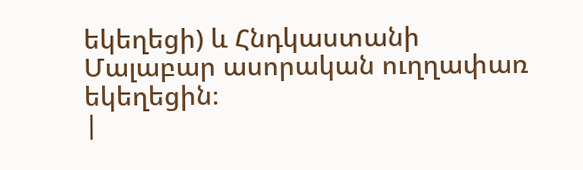եկեղեցի) և Հնդկաստանի Մալաբար ասորական ուղղափառ եկեղեցին։
|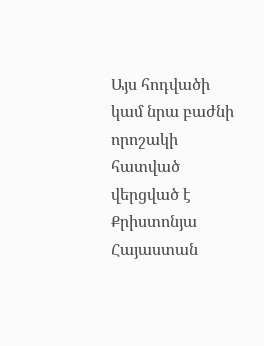Այս հոդվածի կամ նրա բաժնի որոշակի հատված վերցված է Քրիստոնյա Հայաստան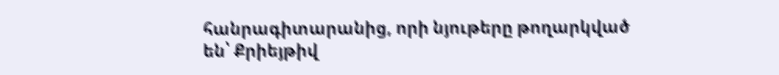հանրագիտարանից, որի նյութերը թողարկված են՝ Քրիեյթիվ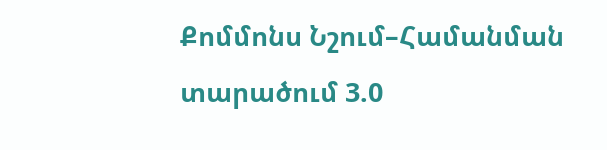Քոմմոնս Նշում–Համանման տարածում 3.0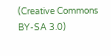(Creative Commons BY-SA 3.0)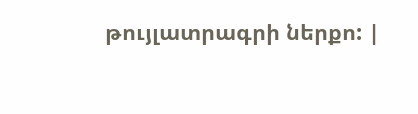թույլատրագրի ներքո: |